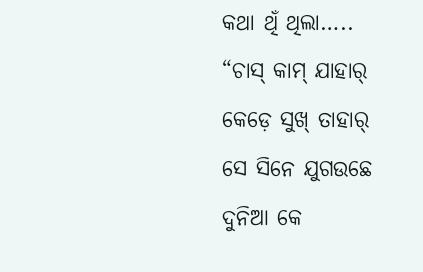କଥା ଥିଁ ଥିଲା…..
“ଚାସ୍ କାମ୍ ଯାହାର୍
କେଡ଼େ ସୁଖ୍ ତାହାର୍
ସେ ସିନେ ଯୁଗଉଛେ
ଦୁନିଆ କେ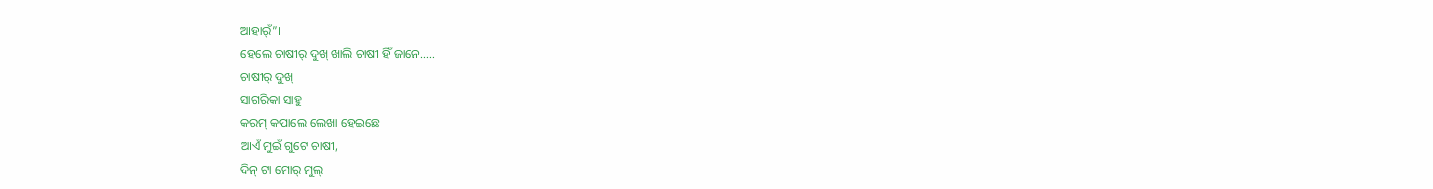ଆହାର୍ଁ”।
ହେଲେ ଚାଷୀର୍ ଦୁଖ୍ ଖାଲି ଚାଷୀ ହିଁ ଜାନେ…..
ଚାଷୀର୍ ଦୁଖ୍
ସାଗରିକା ସାହୁ
କରମ୍ କପାଲେ ଲେଖା ହେଇଛେ
ଆଏଁ ମୁଇଁ ଗୁଟେ ଚାଷୀ,
ଦିନ୍ ଟା ମୋର୍ ମୁଲ୍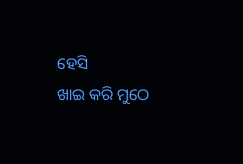ହେସି
ଖାଇ କରି ମୁଠେ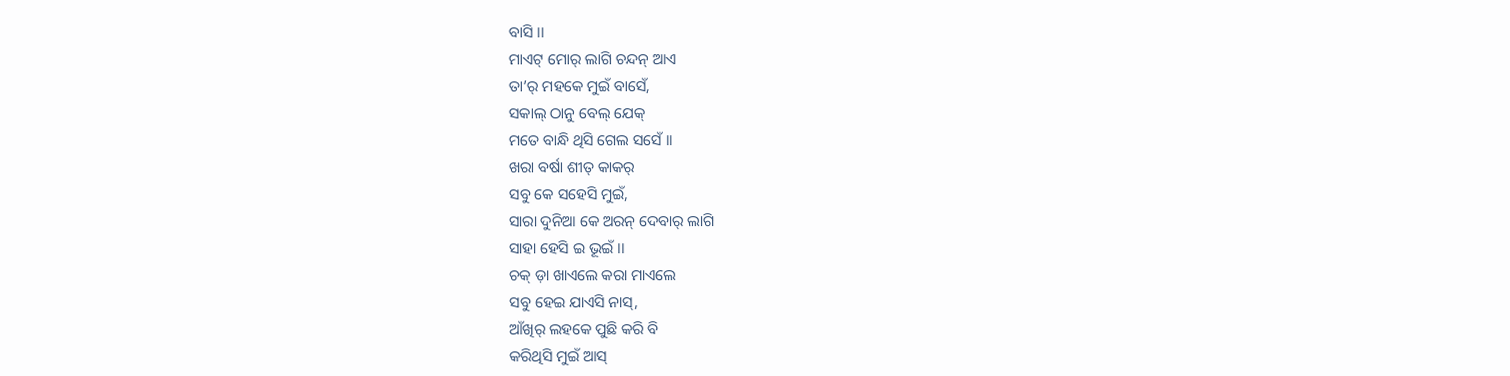ବାସି ।।
ମାଏଟ୍ ମୋର୍ ଲାଗି ଚନ୍ଦନ୍ ଆଏ
ତା’ର୍ ମହକେ ମୁଇଁ ବାସେଁ,
ସକାଲ୍ ଠାନୁ ବେଲ୍ ଯେକ୍
ମତେ ବାନ୍ଧି ଥିସି ଗେଲ ସସେଁ ।।
ଖରା ବର୍ଷା ଶୀତ୍ କାକର୍
ସବୁ କେ ସହେସି ମୁଇଁ,
ସାରା ଦୁନିଆ କେ ଅରନ୍ ଦେବାର୍ ଲାଗି
ସାହା ହେସି ଇ ଭୂଇଁ ।।
ଚକ୍ ଡ଼ା ଖାଏଲେ କରା ମାଏଲେ
ସବୁ ହେଇ ଯାଏସି ନାସ୍,
ଆଁଖିର୍ ଲହକେ ପୁଛି କରି ବି
କରିଥିସି ମୁଇଁ ଆସ୍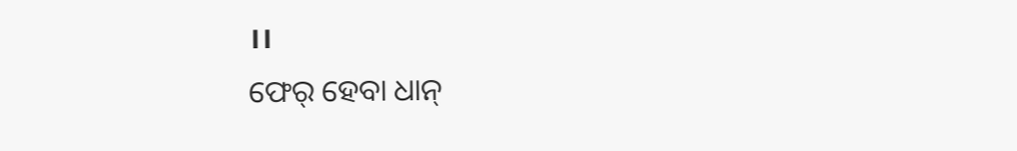।।
ଫେର୍ ହେବା ଧାନ୍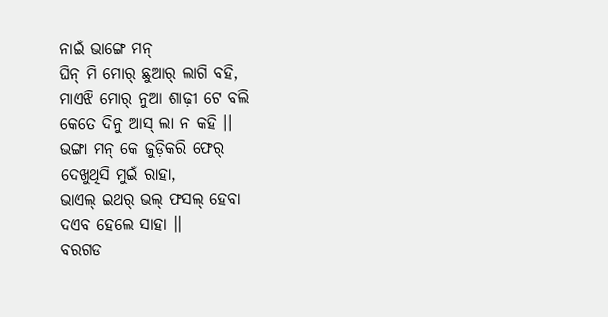ନାଇଁ ଭାଙ୍ଗେ ମନ୍
ଘିନ୍ ମି ମୋର୍ ଛୁଆର୍ ଲାଗି ବହି,
ମାଏଝି ମୋର୍ ନୁଆ ଶାଢ଼ୀ ଟେ ବଲି
କେତେ ଦିନୁ ଆସ୍ ଲା ନ କହି ।।
ଭଙ୍ଗା ମନ୍ କେ ଜୁଡ଼ିକରି ଫେର୍
ଦେଖୁଥିସି ମୁଇଁ ରାହା,
ଭାଏଲ୍ ଇଥର୍ ଭଲ୍ ଫସଲ୍ ହେବା
ଦଏବ ହେଲେ ସାହା ।।
ବରଗଡ